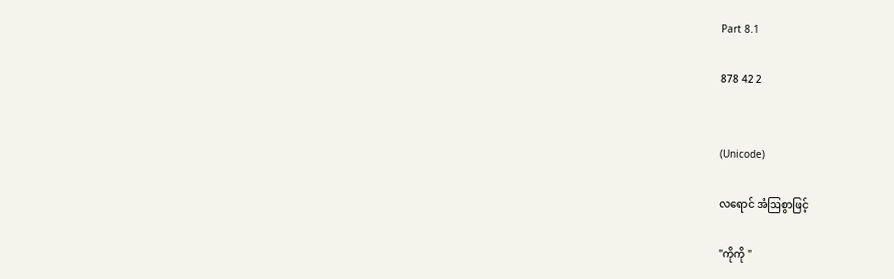Part 8.1

878 42 2


(Unicode)

လရောင် အံဩစွာဖြင့်

"ကိုကို "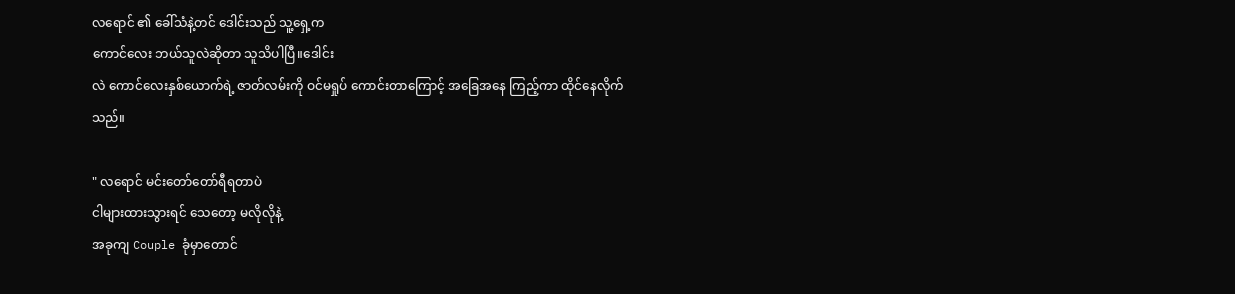လရောင် ၏ ခေါ်သံနဲ့တင် ဒေါင်းသည် သူ့ရှေ့က
ကောင်လေး ဘယ်သူလဲဆိုတာ သူသိပါပြီ။ဒေါင်း
လဲ ကောင်လေးနှစ်ယောက်ရဲ့ ဇာတ်လမ်းကို ဝင်မရှုပ် ကောင်းတာကြောင့် အခြေအနေ ကြည့်ကာ ထိုင်နေလိုက်သည်။

" လရောင် မင်းတော်တော်ရီရတာပဲ
ငါများထားသွားရင် သေတော့ မလိုလိုနဲ့
အခုကျ Couple ခုံမှာတောင်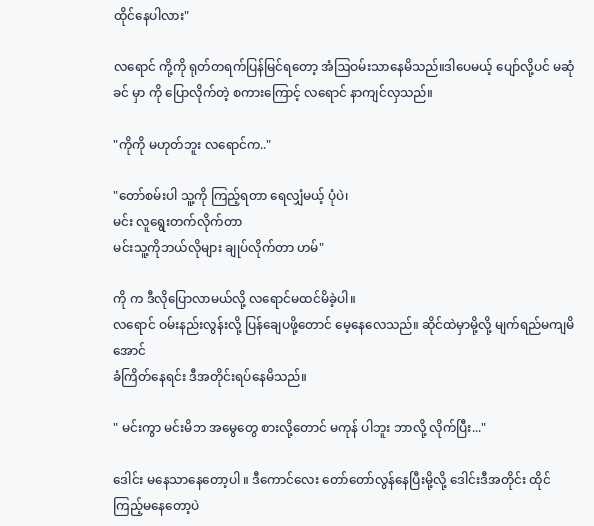ထိုင်နေပါလား"

လရောင် ကို့ကို ရုတ်တရက်ပြန်မြင်ရတော့ အံဩဝမ်းသာနေမိသည်။ဒါပေမယ့် ပျော်လို့ပင် မဆုံခင် မှာ ကို ပြောလိုက်တဲ့ စကားကြောင့် လရောင် နာကျင်လှသည်။

"ကိုကို မဟုတ်ဘူး လရောင်က.."

"တော်စမ်းပါ သူ့ကို ကြည့်ရတာ ရေလျှံမယ့် ပုံပဲ၊
မင်း လူရွေးတက်လိုက်တာ
မင်းသူ့ကိုဘယ်လိုများ ချုပ်လိုက်တာ ဟမ်"

ကို က ဒီလိုပြောလာမယ်လို့ လရောင်မထင်မိခဲ့ပါ။
လရောင် ဝမ်းနည်းလွန်းလို့ ပြန်ချေပဖို့တောင် မေ့နေလေသည်။ ဆိုင်ထဲမှာမို့လို့ မျက်ရည်မကျမိအောင်
ခံကြိတ်နေရင်း ဒီအတိုင်းရပ်နေမိသည်။

" မင်းကွာ မင်းမိဘ အမွေတွေ စားလို့တောင် မကုန် ပါဘူး ဘာလို့ လိုက်ပြီး..."

ဒေါင်း မနေသာနေတော့ပါ ။ ဒီကောင်လေး တော်တော်လွန်နေပြီးမို့လို့ ဒေါင်းဒီအတိုင်း ထိုင် ကြည့်မနေတော့ပဲ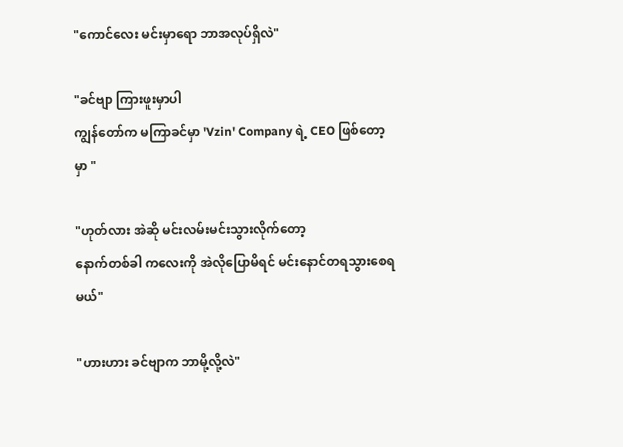"ကောင်လေး မင်းမှာရော ဘာအလုပ်ရှိလဲ"

"ခင်ဗျာ ကြားဖူးမှာပါ
ကျွန်တော်က မကြာခင်မှာ 'Vzin' Company ရဲ့ CEO ဖြစ်တော့မှာ "

"ဟုတ်လား အဲဆို မင်းလမ်းမင်းသွားလိုက်တော့
နောက်တစ်ခါ ကလေးကို အဲလိုပြောမိရင် မင်းနောင်တရသွားစေရမယ်"

"ဟားဟား ခင်ဗျာက ဘာမို့လို့လဲ"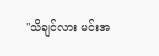"သိချင်လား မင်းအ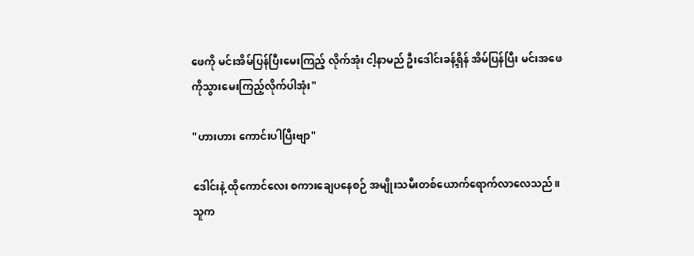ဖေကို မင်းအိမ်ပြန်ပြီးမေးကြည့် လိုက်အုံး ငါ့နာမည် ဦးဒေါင်းခန့်ရှိန် အိမ်ပြန်ပြီး မင်းအဖေကိုသွားမေးကြည့်လိုက်ပါအုံး"

"ဟားဟား ကောင်းပါပြီးဗျာ"

ဒေါင်းနဲ့ ထိုကောင်လေး စကားချေပနေစဉ် အမျိုးသမီးတစ်ယောက်ရောက်လာလေသည်။
သူက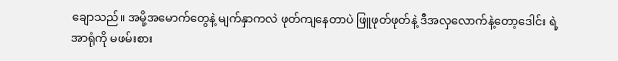ချောသည်။ အမို့အမောက်တွေနဲ့ မျက်နှာကလဲ ဖုတ်ကျနေတာပဲ ဖြူဖုတ်ဖုတ်နဲ့ ဒီအလှလောက်နဲ့တော့ဒေါင်း ရဲ့ အာရုံကို မဖမ်းစား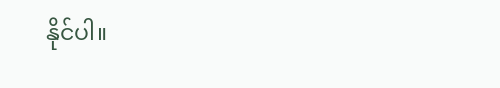နိုင်ပါ။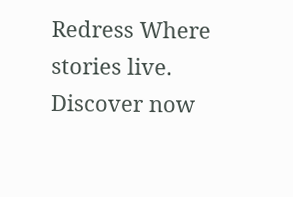Redress Where stories live. Discover now